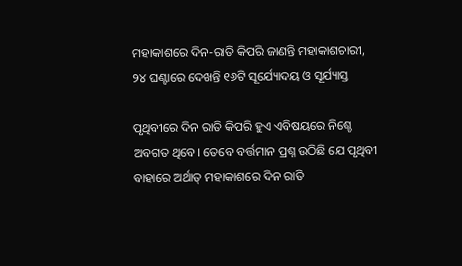ମହାକାଶରେ ଦିନ-ରାତି କିପରି ଜାଣନ୍ତି ମହାକାଶଚାରୀ, ୨୪ ଘଣ୍ଟାରେ ଦେଖନ୍ତି ୧୬ଟି ସୂର୍ଯ୍ୟୋଦୟ ଓ ସୂର୍ଯ୍ୟାସ୍ତ

ପୃଥିବୀରେ ଦିନ ରାତି କିପରି ହୁଏ ଏବିଷୟରେ ନିଶ୍ଚେ ଅବଗତ ଥିବେ। ତେବେ ବର୍ତ୍ତମାନ ପ୍ରଶ୍ନ ଉଠିଛି ଯେ ପୃଥିବୀ ବାହାରେ ଅର୍ଥାତ୍‌ ମହାକାଶରେ ଦିନ ରାତି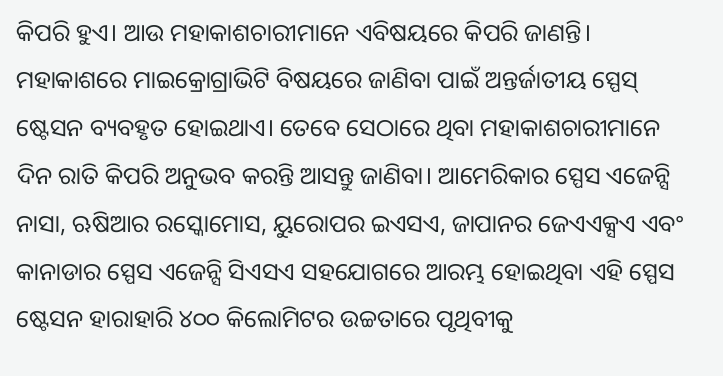କିପରି ହୁଏ। ଆଉ ମହାକାଶଚାରୀମାନେ ଏବିଷୟରେ କିପରି ଜାଣନ୍ତି। ମହାକାଶରେ ମାଇକ୍ରୋଗ୍ରାଭିଟି ବିଷୟରେ ଜାଣିବା ପାଇଁ ଅନ୍ତର୍ଜାତୀୟ ସ୍ପେସ୍‌ ଷ୍ଟେସନ ବ୍ୟବହୃତ ହୋଇଥାଏ। ତେବେ ସେଠାରେ ଥିବା ମହାକାଶଚାରୀମାନେ ଦିନ ରାତି କିପରି ଅନୁଭବ କରନ୍ତି ଆସନ୍ତୁ ଜାଣିବା। ଆମେରିକାର ସ୍ପେସ ଏଜେନ୍ସି ନାସା, ଋଷିଆର ରସ୍କୋମୋସ, ୟୁରୋପର ଇଏସଏ, ଜାପାନର ଜେଏଏକ୍ସଏ ଏବଂ କାନାଡାର ସ୍ପେସ ଏଜେନ୍ସି ସିଏସଏ ସହଯୋଗରେ ଆରମ୍ଭ ହୋଇଥିବା ଏହି ସ୍ପେସ ଷ୍ଟେସନ ହାରାହାରି ୪୦୦ କିଲୋମିଟର ଉଚ୍ଚତାରେ ପୃଥିବୀକୁ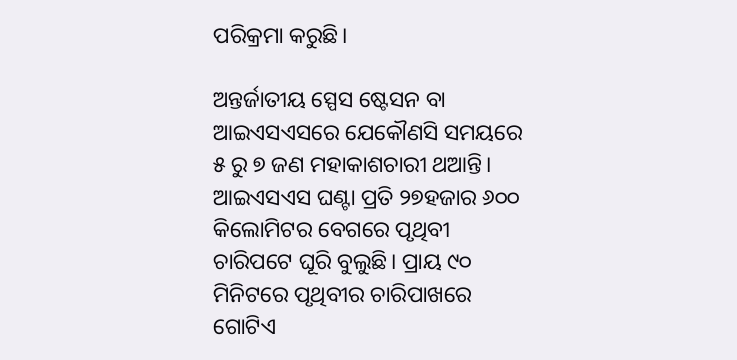ପରିକ୍ରମା କରୁଛି।

ଅନ୍ତର୍ଜାତୀୟ ସ୍ପେସ ଷ୍ଟେସନ ବା ଆଇଏସଏସରେ ଯେକୌଣସି ସମୟରେ ୫ ରୁ ୭ ଜଣ ମହାକାଶଚାରୀ ଥଆନ୍ତି। ଆଇଏସଏସ ଘଣ୍ଟା ପ୍ରତି ୨୭ହଜାର ୬୦୦ କିଲୋମିଟର ବେଗରେ ପୃଥିବୀ ଚାରିପଟେ ଘୂରି ବୁଲୁଛି। ପ୍ରାୟ ୯୦ ମିନିଟରେ ପୃଥିବୀର ଚାରିପାଖରେ ଗୋଟିଏ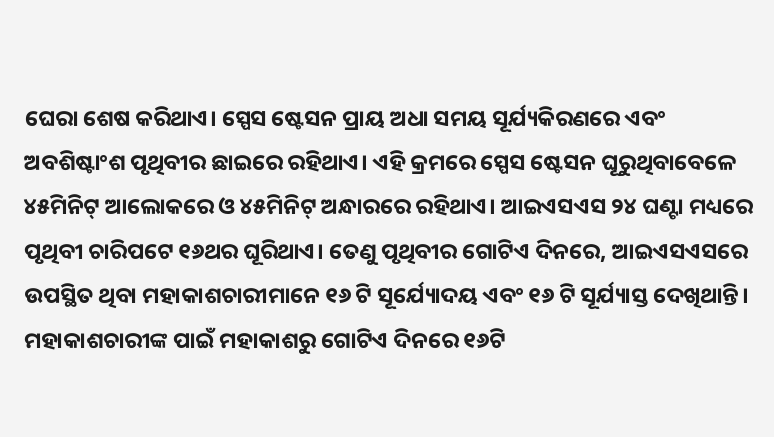ଘେରା ଶେଷ କରିଥାଏ। ସ୍ପେସ ଷ୍ଟେସନ ପ୍ରାୟ ଅଧା ସମୟ ସୂର୍ଯ୍ୟକିରଣରେ ଏବଂ ଅବଶିଷ୍ଟାଂଶ ପୃଥିବୀର ଛାଇରେ ରହିଥାଏ। ଏହି କ୍ରମରେ ସ୍ପେସ ଷ୍ଟେସନ ଘୂରୁଥିବାବେଳେ ୪୫ମିନିଟ୍‌ ଆଲୋକରେ ଓ ୪୫ମିନିଟ୍‌ ଅନ୍ଧାରରେ ରହିଥାଏ। ଆଇଏସଏସ ୨୪ ଘଣ୍ଟା ମଧ୍ୟରେ ପୃଥିବୀ ଚାରିପଟେ ୧୬ଥର ଘୂରିଥାଏ। ତେଣୁ ପୃଥିବୀର ଗୋଟିଏ ଦିନରେ, ଆଇଏସଏସରେ ଉପସ୍ଥିତ ଥିବା ମହାକାଶଚାରୀମାନେ ୧୬ ଟି ସୂର୍ଯ୍ୟୋଦୟ ଏବଂ ୧୬ ଟି ସୂର୍ଯ୍ୟାସ୍ତ ଦେଖିଥାନ୍ତି। ମହାକାଶଚାରୀଙ୍କ ପାଇଁ ମହାକାଶରୁ ଗୋଟିଏ ଦିନରେ ୧୬ଟି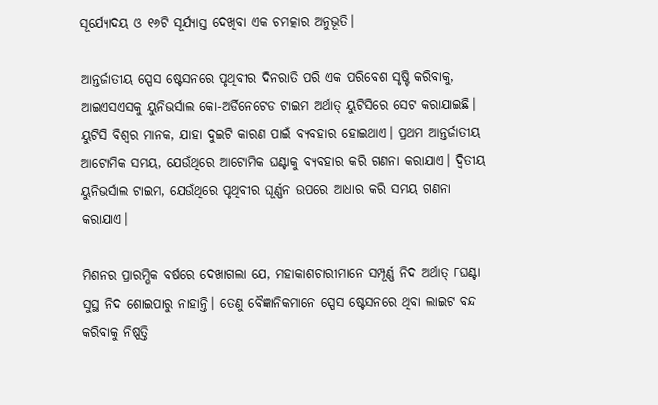ସୂର୍ଯ୍ୟୋଦୟ ଓ ୧୬ଟି ସୂର୍ଯ୍ୟାସ୍ତ ଦେଖିବା ଏକ ଚମତ୍କାର ଅନୁଭୂତି।

ଆନ୍ତର୍ଜାତୀୟ ସ୍ପେସ ଷ୍ଟେସନରେ ପୃଥିବୀର ଦିନରାତି ପରି ଏକ ପରିବେଶ ସୃଷ୍ଟି କରିବାକୁ, ଆଇଏସଏସକୁ ୟୁନିଭର୍ସାଲ କୋ-ଅର୍ଡିନେଟେଡ ଟାଇମ ଅର୍ଥାତ୍‌ ୟୁଟିସିରେ ସେଟ କରାଯାଇଛି। ୟୁଟିସି ବିଶ୍ୱର ମାନକ, ଯାହା ଦୁଇଟି କାରଣ ପାଇଁ ବ୍ୟବହାର ହୋଇଥାଏ। ପ୍ରଥମ ଆନ୍ତର୍ଜାତୀୟ ଆଟୋମିକ ସମୟ, ଯେଉଁଥିରେ ଆଟୋମିକ ଘଣ୍ଟାକୁ ବ୍ୟବହାର କରି ଗଣନା କରାଯାଏ। ଦ୍ୱିତୀୟ ୟୁନିଭର୍ସାଲ ଟାଇମ, ଯେଉଁଥିରେ ପୃଥିବୀର ଘୂର୍ଣ୍ଣନ ଉପରେ ଆଧାର କରି ସମୟ ଗଣନା କରାଯାଏ।

ମିଶନର ପ୍ରାରମ୍ଭିକ ବର୍ଷରେ ଦେଖାଗଲା ଯେ, ମହାକାଶଚାରୀମାନେ ସମ୍ପୂର୍ଣ୍ଣ ନିଦ ଅର୍ଥାତ୍‌ ୮ଘଣ୍ଟା ସୁସ୍ଥ ନିଦ ଶୋଇପାରୁ ନାହାନ୍ତି। ତେଣୁ ବୈଜ୍ଞାନିକମାନେ ସ୍ପେସ ଷ୍ଟେସନରେ ଥିବା ଲାଇଟ ବନ୍ଦ କରିବାକୁ ନିଷ୍ପତ୍ତି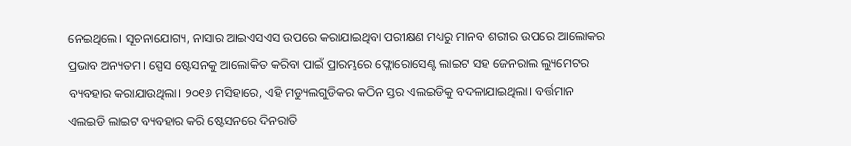ନେଇଥିଲେ। ସୂଚନାଯୋଗ୍ୟ, ନାସାର ଆଇଏସଏସ ଉପରେ କରାଯାଇଥିବା ପରୀକ୍ଷଣ ମଧ୍ୟରୁ ମାନବ ଶରୀର ଉପରେ ଆଲୋକର ପ୍ରଭାବ ଅନ୍ୟତମ। ସ୍ପେସ ଷ୍ଟେସନକୁ ଆଲୋକିତ କରିବା ପାଇଁ ପ୍ରାରମ୍ଭରେ ଫ୍ଲୋରୋସେଣ୍ଟ ଲାଇଟ ସହ ଜେନରାଲ ଲ୍ୟୁମେଟର ବ୍ୟବହାର କରାଯାଉଥିଲା। ୨୦୧୬ ମସିହାରେ, ଏହି ମଡ୍ୟୁଲଗୁଡିକର କଠିନ ସ୍ତର ଏଲଇଡିକୁ ବଦଳାଯାଇଥିଲା। ବର୍ତ୍ତମାନ ଏଲଇଡି ଲାଇଟ ବ୍ୟବହାର କରି ଷ୍ଟେସନରେ ଦିନରାତି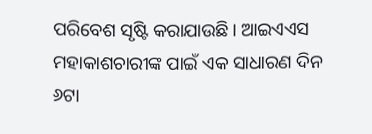ପରିବେଶ ସୃଷ୍ଟି କରାଯାଉଛି। ଆଇଏଏସ ମହାକାଶଚାରୀଙ୍କ ପାଇଁ ଏକ ସାଧାରଣ ଦିନ ୬ଟା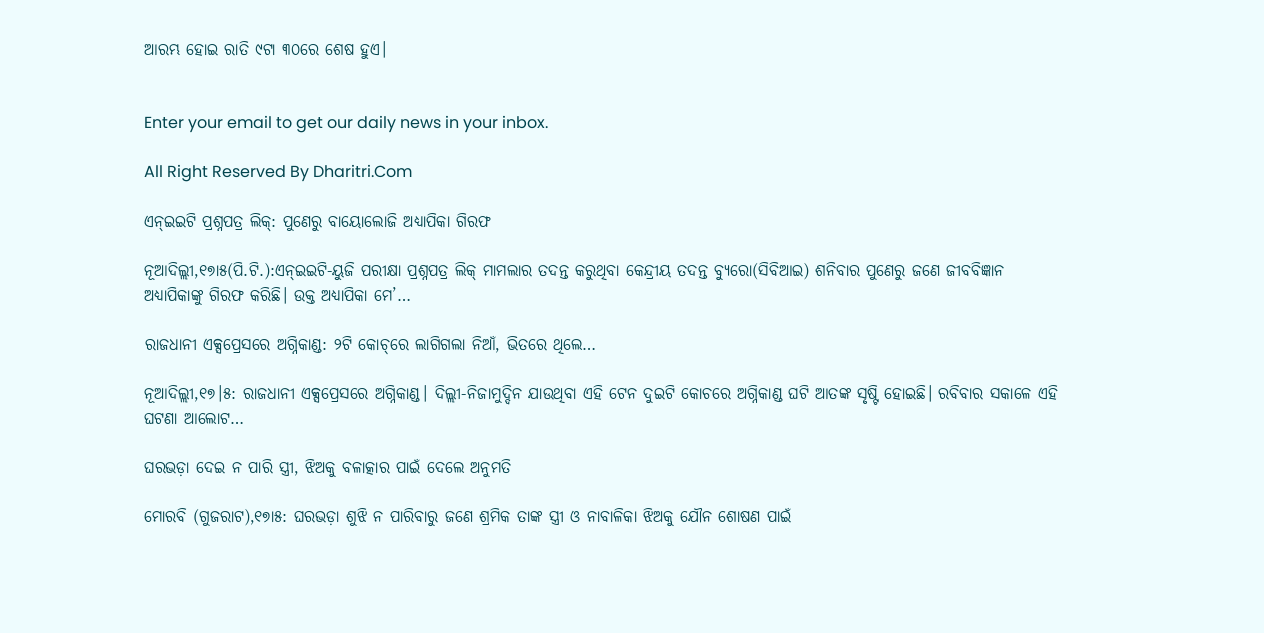ଆରମ୍ଭ ହୋଇ ରାତି ୯ଟା ୩୦ରେ ଶେଷ ହୁଏ।


Enter your email to get our daily news in your inbox.

All Right Reserved By Dharitri.Com

ଏନ୍‌ଇଇଟି ପ୍ରଶ୍ନପତ୍ର ଲିକ୍‌: ପୁଣେରୁ ବାୟୋଲୋଜି ଅଧ୍ୟାପିକା ଗିରଫ

ନୂଆଦିଲ୍ଲୀ,୧୭ା୫(ପି.ଟି.):ଏନ୍‌ଇଇଟି-ୟୁଜି ପରୀକ୍ଷା ପ୍ରଶ୍ନପତ୍ର ଲିକ୍‌ ମାମଲାର ତଦନ୍ତ କରୁଥିବା କେନ୍ଦ୍ରୀୟ ତଦନ୍ତ ବ୍ୟୁରୋ(ସିବିଆଇ) ଶନିବାର ପୁଣେରୁ ଜଣେ ଜୀବବିଜ୍ଞାନ ଅଧ୍ୟାପିକାଙ୍କୁ ଗିରଫ କରିଛି। ଉକ୍ତ ଅଧ୍ୟାପିକା ମେ’…

ରାଜଧାନୀ ଏକ୍ସପ୍ରେସରେ ଅଗ୍ନିକାଣ୍ଡ: ୨ଟି କୋଚ୍‌ରେ ଲାଗିଗଲା ନିଆଁ, ଭିତରେ ଥିଲେ…

ନୂଆଦିଲ୍ଲୀ,୧୭।୫: ରାଜଧାନୀ ଏକ୍ସପ୍ରେସରେ ଅଗ୍ନିକାଣ୍ଡ। ଦିଲ୍ଲୀ-ନିଜାମୁଦ୍ଦିନ ଯାଉଥିବା ଏହି ଟେନ ଦୁଇଟି କୋଚରେ ଅଗ୍ନିକାଣ୍ଡ ଘଟି ଆତଙ୍କ ସୃଷ୍ଟି ହୋଇଛି। ରବିବାର ସକାଳେ ଏହି ଘଟଣା ଆଲୋଟ…

ଘରଭଡ଼ା ଦେଇ ନ ପାରି ସ୍ତ୍ରୀ, ଝିଅକୁ ବଳାତ୍କାର ପାଇଁ ଦେଲେ ଅନୁମତି

ମୋରବି (ଗୁଜରାଟ),୧୭ା୫: ଘରଭଡ଼ା ଶୁଝି ନ ପାରିବାରୁ ଜଣେ ଶ୍ରମିକ ତାଙ୍କ ସ୍ତ୍ରୀ ଓ ନାବାଳିକା ଝିଅକୁ ଯୌନ ଶୋଷଣ ପାଇଁ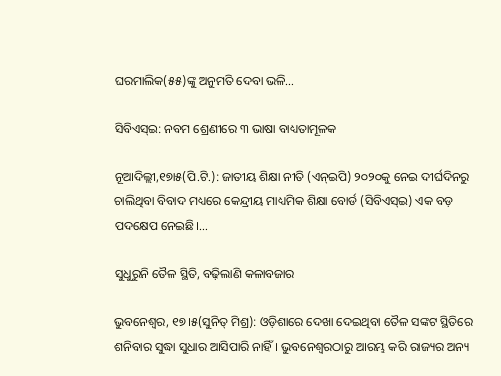ଘରମାଲିକ(୫୫)ଙ୍କୁ ଅନୁମତି ଦେବା ଭଳି…

ସିବିଏସ୍‌ଇ: ନବମ ଶ୍ରେଣୀରେ ୩ ଭାଷା ବାଧ୍ୟତାମୂଳକ

ନୂଆଦିଲ୍ଲୀ,୧୭ା୫(ପି.ଟି.): ଜାତୀୟ ଶିକ୍ଷା ନୀତି (ଏନ୍‌ଇପି) ୨୦୨୦କୁ ନେଇ ଦୀର୍ଘଦିନରୁ ଚାଲିଥିବା ବିବାଦ ମଧ୍ୟରେ କେନ୍ଦ୍ରୀୟ ମାଧ୍ୟମିକ ଶିକ୍ଷା ବୋର୍ଡ (ସିବିଏସ୍‌ଇ) ଏକ ବଡ଼ ପଦକ୍ଷେପ ନେଇଛି।…

ସୁଧୁରୁନି ତୈଳ ସ୍ଥିତି, ବଢ଼ିଲାଣି କଳାବଜାର

ଭୁବନେଶ୍ୱର, ୧୭।୫(ସୁନିତ୍‌ ମିଶ୍ର): ଓଡ଼ିଶାରେ ଦେଖା ଦେଇଥିବା ତୈଳ ସଙ୍କଟ ସ୍ଥିତିରେ ଶନିବାର ସୁଦ୍ଧା ସୁଧାର ଆସିପାରି ନାହିଁ। ଭୁବନେଶ୍ୱରଠାରୁ ଆରମ୍ଭ କରି ରାଜ୍ୟର ଅନ୍ୟ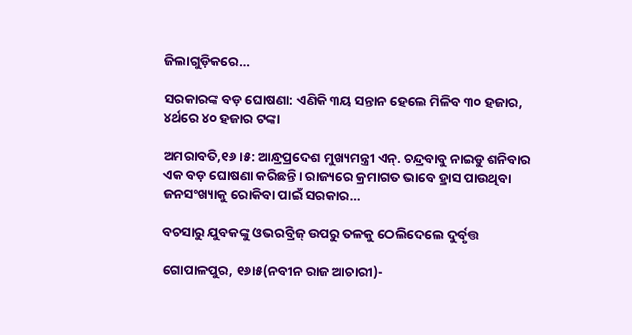ଜିଲାଗୁଡ଼ିକରେ…

ସରକାରଙ୍କ ବଡ଼ ଘୋଷଣା: ଏଣିକି ୩ୟ ସନ୍ତାନ ହେଲେ ମିଳିବ ୩୦ ହଜାର, ୪ର୍ଥରେ ୪୦ ହଜାର ଟଙ୍କା

ଅମରାବତି,୧୬।୫: ଆନ୍ଧ୍ରପ୍ରଦେଶ ମୁଖ୍ୟମନ୍ତ୍ରୀ ଏନ୍‌. ଚନ୍ଦ୍ରବାବୁ ନାଇଡୁ ଶନିବାର ଏକ ବଡ଼ ଘୋଷଣା କରିଛନ୍ତି। ରାଜ୍ୟରେ କ୍ରମାଗତ ଭାବେ ହ୍ରାସ ପାଉଥିବା ଜନସଂଖ୍ୟାକୁ ରୋକିବା ପାଇଁ ସରକାର…

ବଚସାରୁ ଯୁବକଙ୍କୁ ଓଭରବ୍ରିଜ୍‌ ଉପରୁ ତଳକୁ ଠେଲିଦେଲେ ଦୁର୍ବୃତ୍ତ

ଗୋପାଳପୁର, ୧୬ା୫(ନବୀନ ରାଜ ଆଚାରୀ)-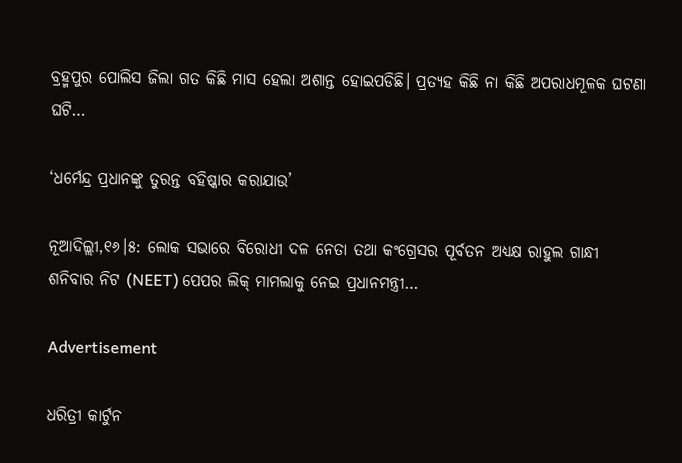ବ୍ରହ୍ମପୁର ପୋଲିସ ଜିଲା ଗତ କିଛି ମାସ ହେଲା ଅଶାନ୍ତ ହୋଇପଡିଛି। ପ୍ରତ୍ୟହ କିଛି ନା କିଛି ଅପରାଧମୂଳକ ଘଟଣା ଘଟି…

‘ଧର୍ମେନ୍ଦ୍ର ପ୍ରଧାନଙ୍କୁ ତୁରନ୍ତ ବହିଷ୍କାର କରାଯାଉ’

ନୂଆଦିଲ୍ଲୀ,୧୬।୫: ଲୋକ ସଭାରେ ବିରୋଧୀ ଦଳ ନେତା ତଥା କଂଗ୍ରେସର ପୂର୍ବତନ ଅଧ୍ୟକ୍ଷ ରାହୁଲ ଗାନ୍ଧୀ ଶନିବାର ନିଟ (NEET) ପେପର ଲିକ୍‌ ମାମଲାକୁ ନେଇ ପ୍ରଧାନମନ୍ତ୍ରୀ…

Advertisement

ଧରିତ୍ରୀ କାର୍ଟୁନ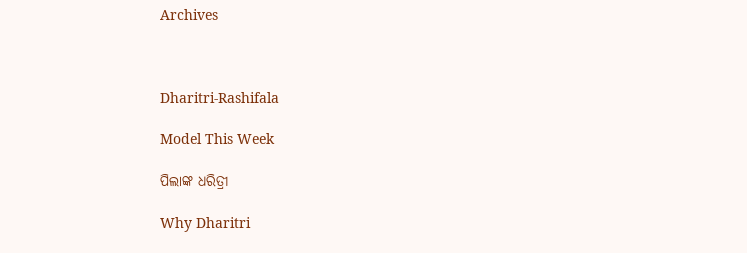Archives



Dharitri-Rashifala

Model This Week

ପିଲାଙ୍କ ଧରିତ୍ରୀ

Why Dharitri